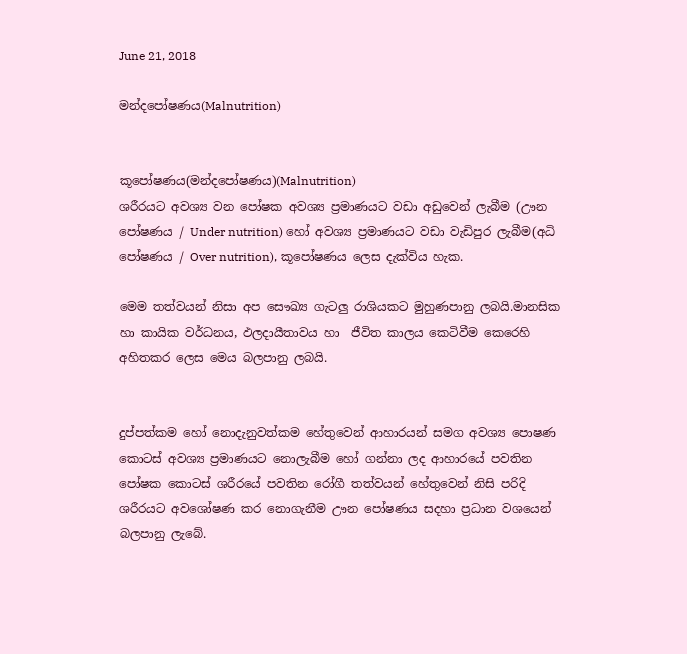June 21, 2018

මන්දපෝෂණය(Malnutrition)


කූපෝෂණය(මන්දපෝෂණය)(Malnutrition)
ශරීරයට අවශ්‍ය වන පෝෂක අවශ්‍ය ප්‍රමාණයට වඩා අඩුවෙන් ලැබීම (ඌන පෝෂණය / Under nutrition) හෝ අවශ්‍ය ප්‍රමාණයට වඩා වැඩිපුර ලැබීම(අධි පෝෂණය / Over nutrition), කූපෝෂණය ලෙස දැක්විය හැක.

මෙම තත්වයන් නිසා අප සෞඛ්‍ය ගැටලු රාශියකට මුහුණපානු ලබයි.මානසික හා කායික වර්ධනය, ඵලදායීතාවය හා  ජීවිත කාලය කෙටිවීම කෙරෙහි අහිතකර ලෙස මෙය බලපානු ලබයි.


දුප්පත්කම හෝ නොදැනුවත්කම හේතුවෙන් ආහාරයන් සමග අවශ්‍ය පොෂණ කොටස් අවශ්‍ය ප්‍රමාණයට නොලැබීම හෝ ගන්නා ලද ආහාරයේ පවතින පෝෂක කොටස් ශරීරයේ පවතින රෝගී තත්වයන් හේතුවෙන් නිසි පරිදි ශරීරයට අවශෝෂණ කර නොගැනීම ඌන පෝෂණය සදහා ප්‍රධාන වශයෙන් බලපානු ලැබේ.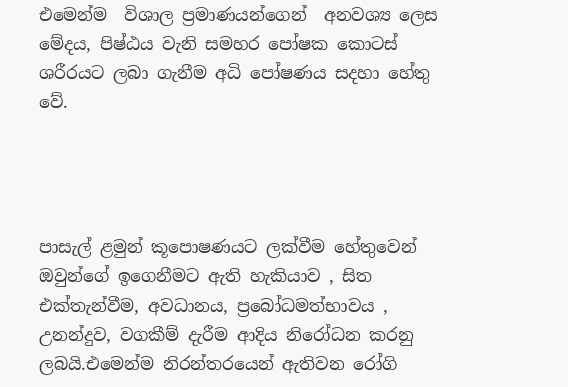එමෙන්ම  විශාල ප්‍රමාණයන්ගෙන්  අනවශ්‍ය ලෙස මේදය, පිෂ්ඨය වැනි සමහර පෝෂක කොටස් ශරීරයට ලබා ගැනීම අධි පෝෂණය සදහා හේතු වේ.




පාසැල් ළමුන් කූපොෂණයට ලක්වීම හේතුවෙන් ඔවුන්ගේ ඉගෙනීමට ඇති හැකියාව , සිත එක්තැන්වීම, අවධානය, ප්‍රබෝධමත්භාවය , උනන්දුව, වගකීම් දැරීම ආදිය නිරෝධන කරනු ලබයි.එමෙන්ම නිරන්තරයෙන් ඇතිවන රෝගි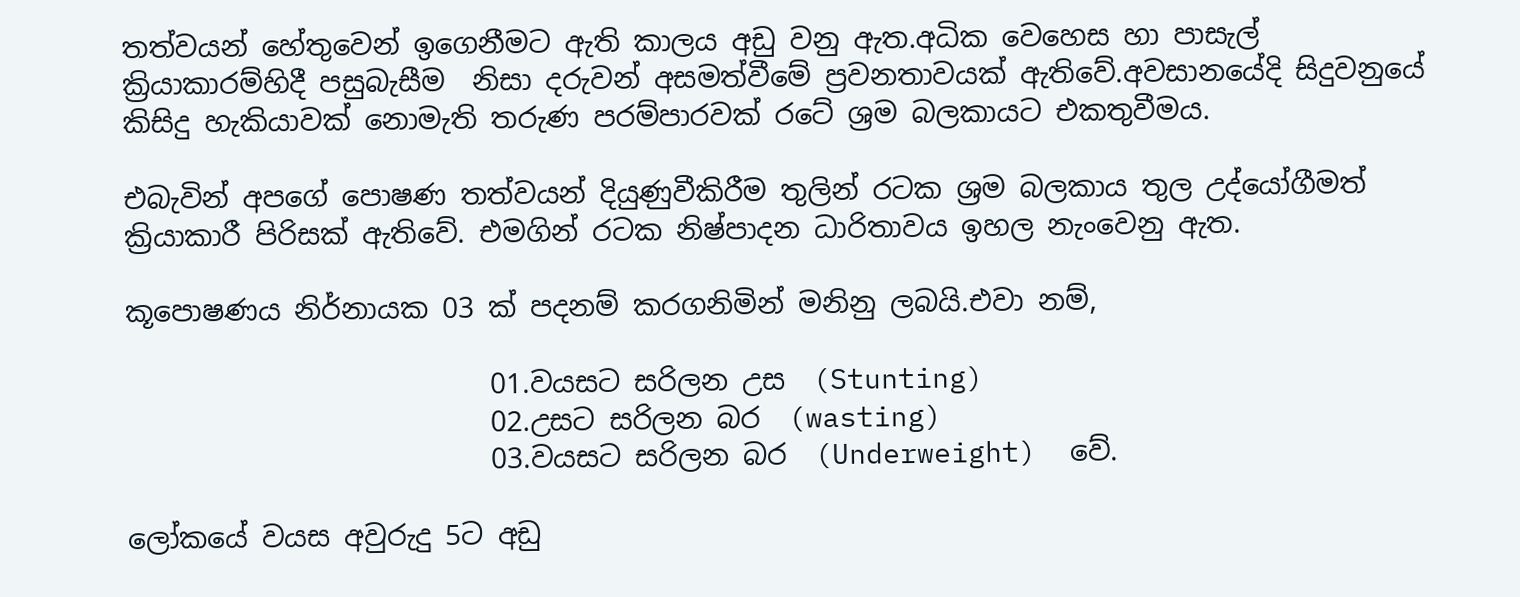තත්වයන් හේතුවෙන් ඉගෙනීමට ඇති කාලය අඩු වනු ඇත.අධික වෙහෙස හා පාසැල් ක්‍රියාකාරම්හිදී පසුබැසීම  නිසා දරුවන් අසමත්වීමේ ප්‍රවනතාවයක් ඇතිවේ.අවසානයේදි සිදුවනුයේ කිසිදු හැකියාවක් නොමැති තරුණ පරම්පාරවක් රටේ ශ්‍රම බලකායට එකතුවීමය.

එබැවින් අපගේ පොෂණ තත්වයන් දියුණුවීකිරීම තුලින් රටක ශ්‍රම බලකාය තුල උද්යෝගීමත් ක්‍රියාකාරී පිරිසක් ඇතිවේ. එමගින් රටක නිෂ්පාදන ධාරිතාවය ඉහල නැංවෙනු ඇත.

කූපොෂණය නිර්නායක 03 ක් පදනම් කරගනිමින් මනිනු ලබයි.එවා නම්,

                          01.වයසට සරිලන උස  (Stunting)
                          02.උසට සරිලන බර  (wasting)
                          03.වයසට සරිලන බර  (Underweight)  වේ.

ලෝකයේ වයස අවුරුදු 5ට අඩු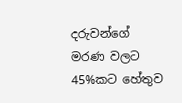දරුවන්ගේ මරණ වලට 45%කට හේතුව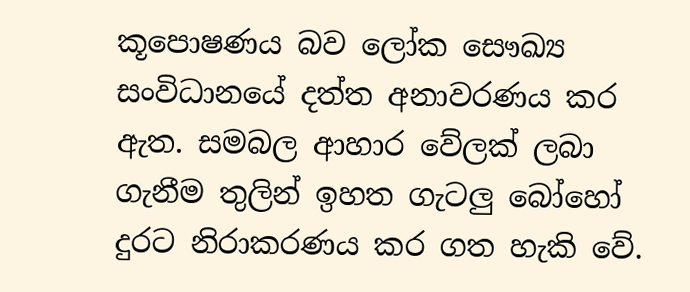කූපොෂණය බව ලෝක සෞඛ්‍ය සංවිධානයේ දත්ත අනාවරණය කර ඇත. සමබල ආහාර වේලක් ලබා ගැනීම තුලින් ඉහත ගැටලු බෝහෝ දුරට නිරාකරණය කර ගත හැකි වේ.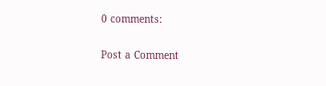0 comments:

Post a Comment